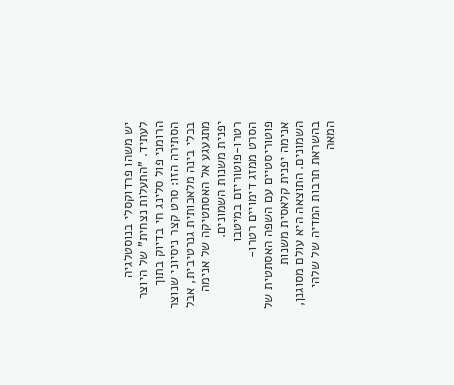יש משהו פרדוקסלי בנוסטלגיה לעתיד. "התעלות נצחית" של היוצר הרומני פול סלינג חי בדיוק בתוך הסתירה הזו: סרט קצר ניסיוני שנוצר בכלי בינה מלאכותית גנרטיבית, אבל מתגעגע אל האסתטיקה של אנימה יפנית משנות השמונים.
רטרו-פוטוריזם במיטבו
הסרט ממזג דימויים רטרו-פוטוריסטיים עם השפה האסתטית של אנימה יפנית קלאסית משנות השמונים. התוצאה היא עולם מסוגנן, בהשראת תרבות המדיה של שלהי המאה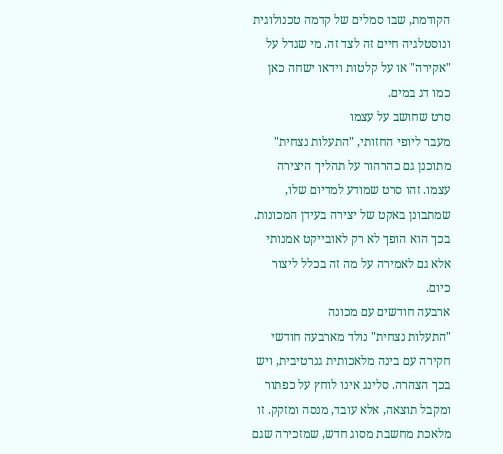הקודמת, שבו סמלים של קדמה טכנולוגית ונוסטלגיה חיים זה לצד זה. מי שגדל על "אקירה" או על קלטות וידאו ישחה כאן כמו דג במים.
סרט שחושב על עצמו
מעבר ליופי החזותי, "התעלות נצחית" מתוכנן גם כהרהור על תהליך היצירה עצמו. זהו סרט שמודע למדיום שלו, שמתבונן באקט של יצירה בעידן המכונות. בכך הוא הופך לא רק לאובייקט אמנותי אלא גם לאמירה על מה זה בכלל ליצור כיום.
ארבעה חודשים עם מכונה
"התעלות נצחית" נולד מארבעה חודשי חקירה עם בינה מלאכותית גנרטיבית, ויש בכך הצהרה. סלינג אינו לוחץ על כפתור ומקבל תוצאה, אלא עובד, מנסה ומזקק. זו מלאכת מחשבת מסוג חדש, שמזכירה שגם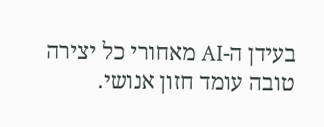בעידן ה-AI מאחורי כל יצירה טובה עומד חזון אנושי.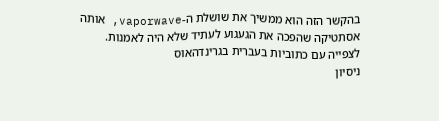בהקשר הזה הוא ממשיך את שושלת ה-vaporwave, אותה אסתטיקה שהפכה את הגעגוע לעתיד שלא היה לאמנות.
לצפייה עם כתוביות בעברית בגרינדהאוס
ניסיון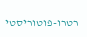רטרו-פוטוריסטי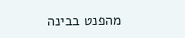מהפנט בבינה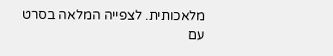מלאכותית. לצפייה המלאה בסרט עם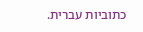כתוביות עברית.